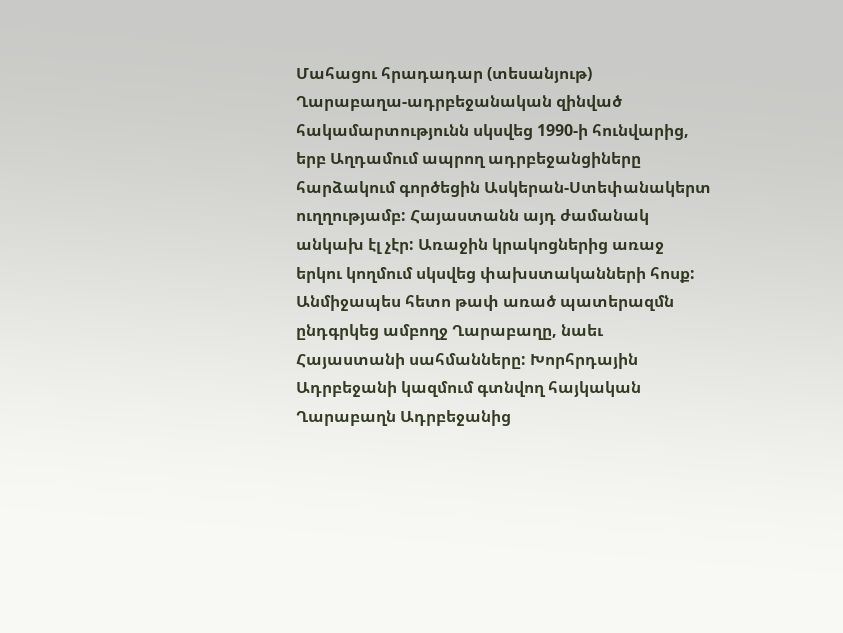Մահացու հրադադար (տեսանյութ)
Ղարաբաղա-ադրբեջանական զինված հակամարտությունն սկսվեց 1990-ի հունվարից, երբ Աղդամում ապրող ադրբեջանցիները հարձակում գործեցին Ասկերան-Ստեփանակերտ ուղղությամբ: Հայաստանն այդ ժամանակ անկախ էլ չէր: Առաջին կրակոցներից առաջ երկու կողմում սկսվեց փախստականների հոսք: Անմիջապես հետո թափ առած պատերազմն ընդգրկեց ամբողջ Ղարաբաղը, նաեւ Հայաստանի սահմանները: Խորհրդային Ադրբեջանի կազմում գտնվող հայկական Ղարաբաղն Ադրբեջանից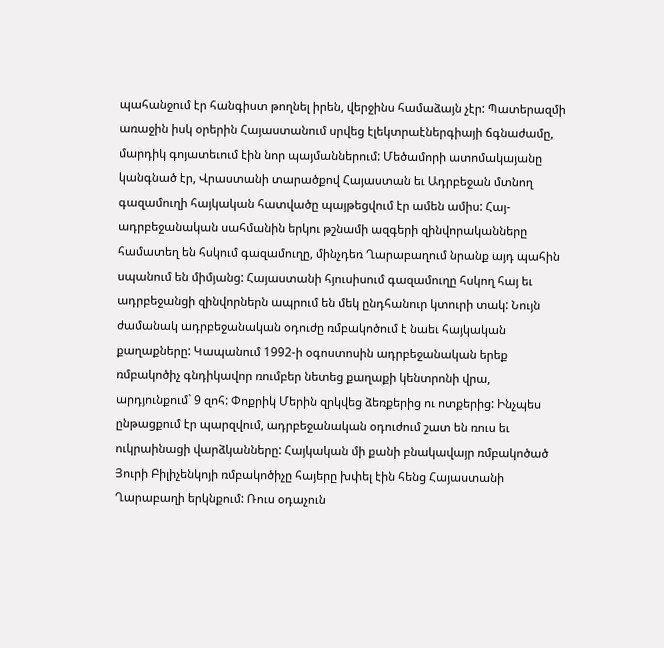պահանջում էր հանգիստ թողնել իրեն, վերջինս համաձայն չէր: Պատերազմի առաջին իսկ օրերին Հայաստանում սրվեց էլեկտրաէներգիայի ճգնաժամը, մարդիկ գոյատեւում էին նոր պայմաններում: Մեծամորի ատոմակայանը կանգնած էր, Վրաստանի տարածքով Հայաստան եւ Ադրբեջան մտնող գազամուղի հայկական հատվածը պայթեցվում էր ամեն ամիս: Հայ-ադրբեջանական սահմանին երկու թշնամի ազգերի զինվորականները համատեղ են հսկում գազամուղը, մինչդեռ Ղարաբաղում նրանք այդ պահին սպանում են միմյանց: Հայաստանի հյուսիսում գազամուղը հսկող հայ եւ ադրբեջանցի զինվորներն ապրում են մեկ ընդհանուր կտուրի տակ: Նույն ժամանակ ադրբեջանական օդուժը ռմբակոծում է նաեւ հայկական քաղաքները: Կապանում 1992-ի օգոստոսին ադրբեջանական երեք ռմբակոծիչ գնդիկավոր ռումբեր նետեց քաղաքի կենտրոնի վրա, արդյունքում` 9 զոհ: Փոքրիկ Մերին զրկվեց ձեռքերից ու ոտքերից: Ինչպես ընթացքում էր պարզվում, ադրբեջանական օդուժում շատ են ռուս եւ ուկրաինացի վարձկանները: Հայկական մի քանի բնակավայր ռմբակոծած Յուրի Բիլիչենկոյի ռմբակոծիչը հայերը խփել էին հենց Հայաստանի Ղարաբաղի երկնքում: Ռուս օդաչուն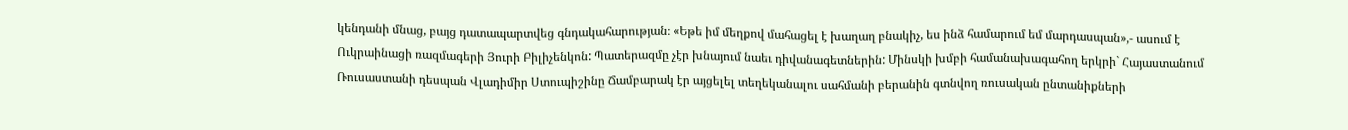կենդանի մնաց, բայց դատապարտվեց գնդակահարության։ «Եթե իմ մեղքով մահացել է խաղաղ բնակիչ, ես ինձ համարում եմ մարդասպան»,- ասում է Ուկրաինացի ռազմագերի Յուրի Բիլիչենկոն: Պատերազմը չէր խնայում նաեւ դիվանագետներին: Մինսկի խմբի համանախագահող երկրի` Հայաստանում Ռուսաստանի դեսպան Վլադիմիր Ստուպիշինը Ճամբարակ էր այցելել տեղեկանալու սահմանի բերանին գտնվող ռուսական ընտանիքների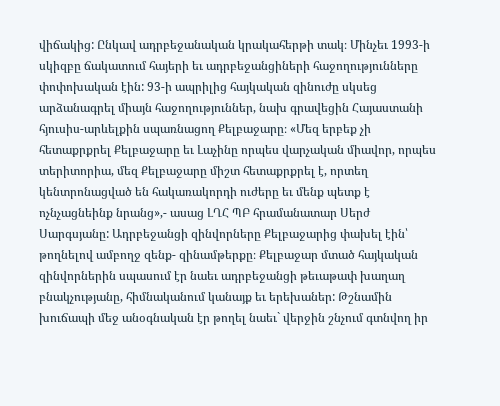վիճակից: Ընկավ ադրբեջանական կրակահերթի տակ։ Մինչեւ 1993-ի սկիզբը ճակատում հայերի եւ ադրբեջանցիների հաջողությունները փոփոխական էին: 93-ի ապրիլից հայկական զինուժը սկսեց արձանագրել միայն հաջողություններ, նախ գրավեցին Հայաստանի հյուսիս-արևելքին սպառնացող Քելբաջարը։ «Մեզ երբեք չի հետաքրքրել Քելբաջարը եւ Լաչինը որպես վարչական միավոր, որպես տերիտորիա, մեզ Քելբաջարը միշտ հետաքրքրել է, որտեղ կենտրոնացված են հակառակորդի ուժերը եւ մենք պետք է ոչնչացնեինք նրանց»,- ասաց ԼՂՀ ՊԲ հրամանատար Սերժ Սարգսյանը: Ադրբեջանցի զինվորները Քելբաջարից փախել էին՝ թողնելով ամբողջ զենք- զինամթերքը։ Քելբաջար մտած հայկական զինվորներին սպասում էր նաեւ ադրբեջանցի թեւաթափ խաղաղ բնակչությանը, հիմնականում կանայք եւ երեխաներ: Թշնամին խուճապի մեջ անօգնական էր թողել նաեւ` վերջին շնչում գտնվող իր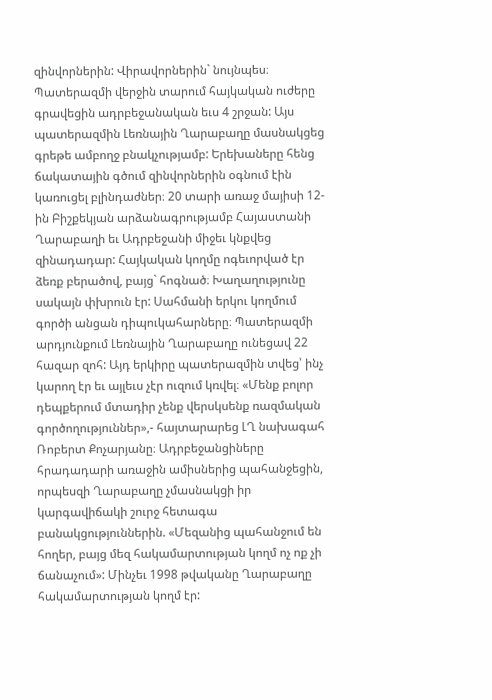զինվորներին: Վիրավորներին` նույնպես։ Պատերազմի վերջին տարում հայկական ուժերը գրավեցին ադրբեջանական եւս 4 շրջան: Այս պատերազմին Լեռնային Ղարաբաղը մասնակցեց գրեթե ամբողջ բնակչությամբ: Երեխաները հենց ճակատային գծում զինվորներին օգնում էին կառուցել բլինդաժներ։ 20 տարի առաջ մայիսի 12-ին Բիշքեկյան արձանագրությամբ Հայաստանի Ղարաբաղի եւ Ադրբեջանի միջեւ կնքվեց զինադադար: Հայկական կողմը ոգեւորված էր ձեռք բերածով, բայց` հոգնած։ Խաղաղությունը սակայն փխրուն էր: Սահմանի երկու կողմում գործի անցան դիպուկահարները։ Պատերազմի արդյունքում Լեռնային Ղարաբաղը ունեցավ 22 հազար զոհ: Այդ երկիրը պատերազմին տվեց՝ ինչ կարող էր եւ այլեւս չէր ուզում կռվել։ «Մենք բոլոր դեպքերում մտադիր չենք վերսկսենք ռազմական գործողություններ»,- հայտարարեց ԼՂ նախագահ Ռոբերտ Քոչարյանը։ Ադրբեջանցիները հրադադարի առաջին ամիսներից պահանջեցին, որպեսզի Ղարաբաղը չմասնակցի իր կարգավիճակի շուրջ հետագա բանակցություններին. «Մեզանից պահանջում են հողեր, բայց մեզ հակամարտության կողմ ոչ ոք չի ճանաչում»: Մինչեւ 1998 թվականը Ղարաբաղը հակամարտության կողմ էր: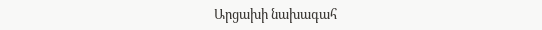Արցախի նախագահ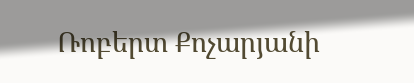Ռոբերտ Քոչարյանի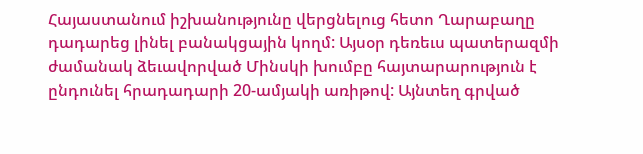Հայաստանում իշխանությունը վերցնելուց հետո Ղարաբաղը դադարեց լինել բանակցային կողմ: Այսօր դեռեւս պատերազմի ժամանակ ձեւավորված Մինսկի խումբը հայտարարություն է ընդունել հրադադարի 20-ամյակի առիթով: Այնտեղ գրված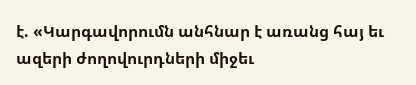է. «Կարգավորումն անհնար է առանց հայ եւ ազերի ժողովուրդների միջեւ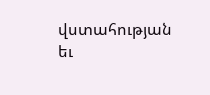վստահության եւ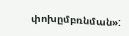փոխըմբռնման»: